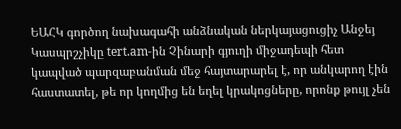ԵԱՀԿ գործող նախագահի անձնական ներկայացուցիչ Անջեյ Կասպրշչիկը tert.am-ին Չինարի գյուղի միջադեպի հետ կապված պարզաբանման մեջ հայտարարել է, որ անկարող էին հաստատել, թե որ կողմից են եղել կրակոցները, որոնք թույլ չեն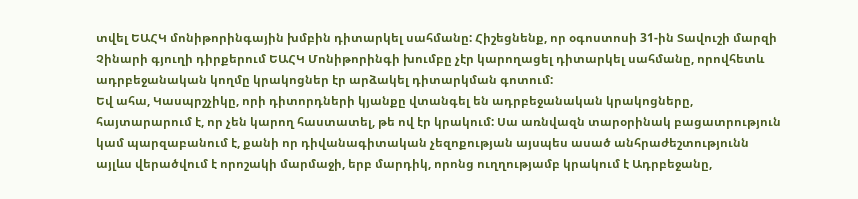տվել ԵԱՀԿ մոնիթորինգային խմբին դիտարկել սահմանը: Հիշեցնենք, որ օգոստոսի 31-ին Տավուշի մարզի Չինարի գյուղի դիրքերում ԵԱՀԿ Մոնիթորինգի խումբը չէր կարողացել դիտարկել սահմանը, որովհետև ադրբեջանական կողմը կրակոցներ էր արձակել դիտարկման գոտում:
Եվ ահա, Կասպրշչիկը, որի դիտորդների կյանքը վտանգել են ադրբեջանական կրակոցները, հայտարարում է, որ չեն կարող հաստատել, թե ով էր կրակում: Սա առնվազն տարօրինակ բացատրություն կամ պարզաբանում է, քանի որ դիվանագիտական չեզոքության այսպես ասած անհրաժեշտությունն այլևս վերածվում է որոշակի մարմաջի, երբ մարդիկ, որոնց ուղղությամբ կրակում է Ադրբեջանը,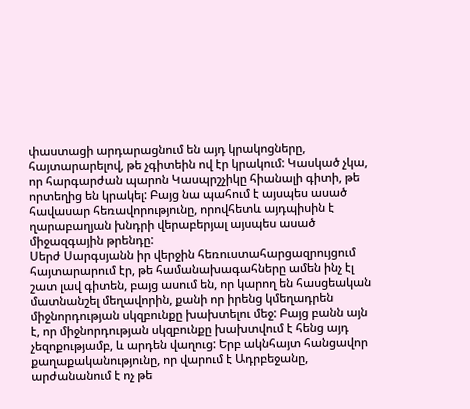փաստացի արդարացնում են այդ կրակոցները, հայտարարելով, թե չգիտեին ով էր կրակում: Կասկած չկա, որ հարգարժան պարոն Կասպրշչիկը հիանալի գիտի, թե որտեղից են կրակել: Բայց նա պահում է այսպես ասած հավասար հեռավորությունը, որովհետև այդպիսին է ղարաբաղյան խնդրի վերաբերյալ այսպես ասած միջազգային թրենդը:
Սերժ Սարգսյանն իր վերջին հեռուստահարցազրույցում հայտարարում էր, թե համանախագահները ամեն ինչ էլ շատ լավ գիտեն, բայց ասում են, որ կարող են հասցեական մատնանշել մեղավորին, քանի որ իրենց կմեղադրեն միջնորդության սկզբունքը խախտելու մեջ: Բայց բանն այն է, որ միջնորդության սկզբունքը խախտվում է հենց այդ չեզոքությամբ, և արդեն վաղուց: Երբ ակնհայտ հանցավոր քաղաքականությունը, որ վարում է Ադրբեջանը, արժանանում է ոչ թե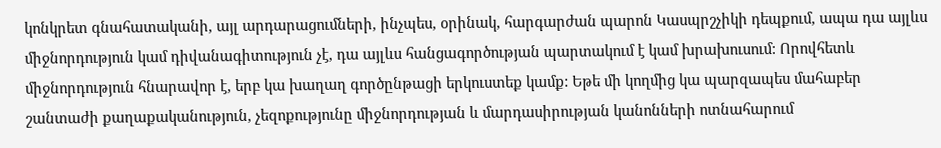կոնկրետ գնահատականի, այլ արդարացումների, ինչպես, օրինակ, հարգարժան պարոն Կասպրշչիկի դեպքում, ապա դա այլևս միջնորդություն կամ դիվանագիտություն չէ, դա այլևս հանցագործության պարտակում է կամ խրախուսում: Որովհետև միջնորդություն հնարավոր է, երբ կա խաղաղ գործընթացի երկուստեք կամք: Եթե մի կողմից կա պարզապես մահաբեր շանտաժի քաղաքականություն, չեզոքությունը միջնորդության և մարդասիրության կանոնների ոտնահարում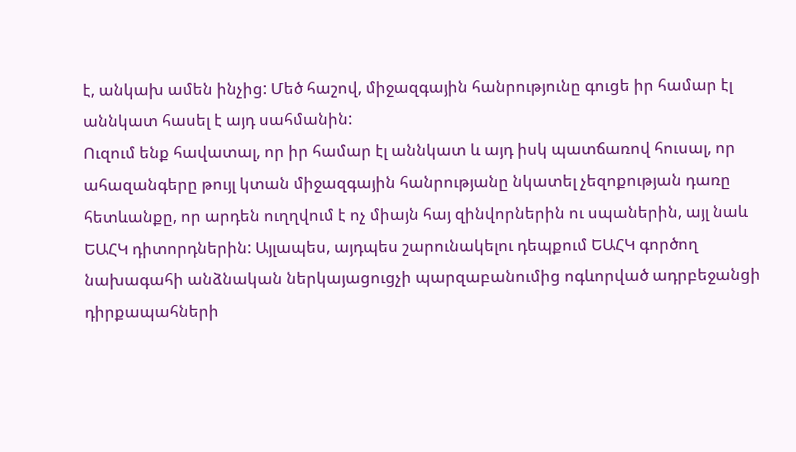է, անկախ ամեն ինչից: Մեծ հաշով, միջազգային հանրությունը գուցե իր համար էլ աննկատ հասել է այդ սահմանին:
Ուզում ենք հավատալ, որ իր համար էլ աննկատ և այդ իսկ պատճառով հուսալ, որ ահազանգերը թույլ կտան միջազգային հանրությանը նկատել չեզոքության դառը հետևանքը, որ արդեն ուղղվում է ոչ միայն հայ զինվորներին ու սպաներին, այլ նաև ԵԱՀԿ դիտորդներին: Այլապես, այդպես շարունակելու դեպքում ԵԱՀԿ գործող նախագահի անձնական ներկայացուցչի պարզաբանումից ոգևորված ադրբեջանցի դիրքապահների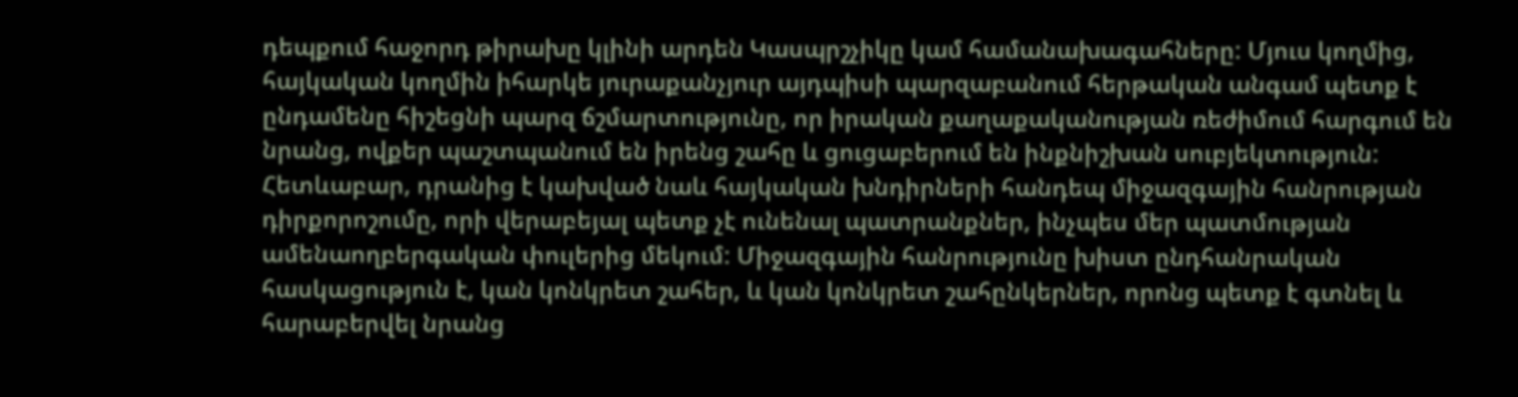դեպքում հաջորդ թիրախը կլինի արդեն Կասպրշչիկը կամ համանախագահները: Մյուս կողմից, հայկական կողմին իհարկե յուրաքանչյուր այդպիսի պարզաբանում հերթական անգամ պետք է ընդամենը հիշեցնի պարզ ճշմարտությունը, որ իրական քաղաքականության ռեժիմում հարգում են նրանց, ովքեր պաշտպանում են իրենց շահը և ցուցաբերում են ինքնիշխան սուբյեկտություն:
Հետևաբար, դրանից է կախված նաև հայկական խնդիրների հանդեպ միջազգային հանրության դիրքորոշումը, որի վերաբեյալ պետք չէ ունենալ պատրանքներ, ինչպես մեր պատմության ամենաողբերգական փուլերից մեկում: Միջազգային հանրությունը խիստ ընդհանրական հասկացություն է, կան կոնկրետ շահեր, և կան կոնկրետ շահընկերներ, որոնց պետք է գտնել և հարաբերվել նրանց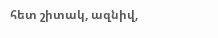հետ շիտակ, ազնիվ,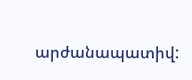արժանապատիվ: